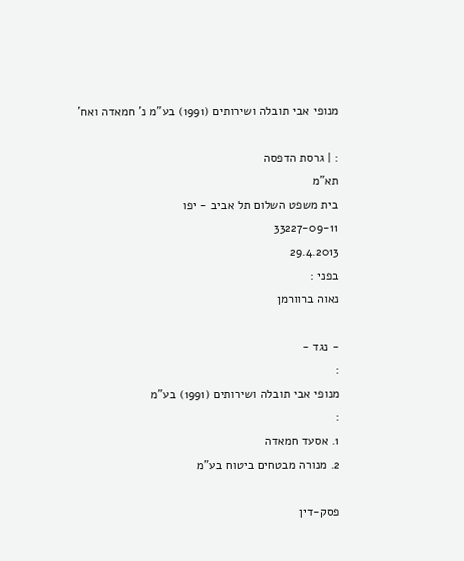מנופי אבי תובלה ושירותים (1991) בע"מ נ' חמאדה ואח'

: | גרסת הדפסה
תא"מ
בית משפט השלום תל אביב - יפו
33227-09-11
29.4.2013
בפני :
נאוה ברוורמן

- נגד -
:
מנופי אבי תובלה ושירותים (1991) בע"מ
:
1. אסעד חמאדה
2. מנורה מבטחים ביטוח בע"מ

פסק-דין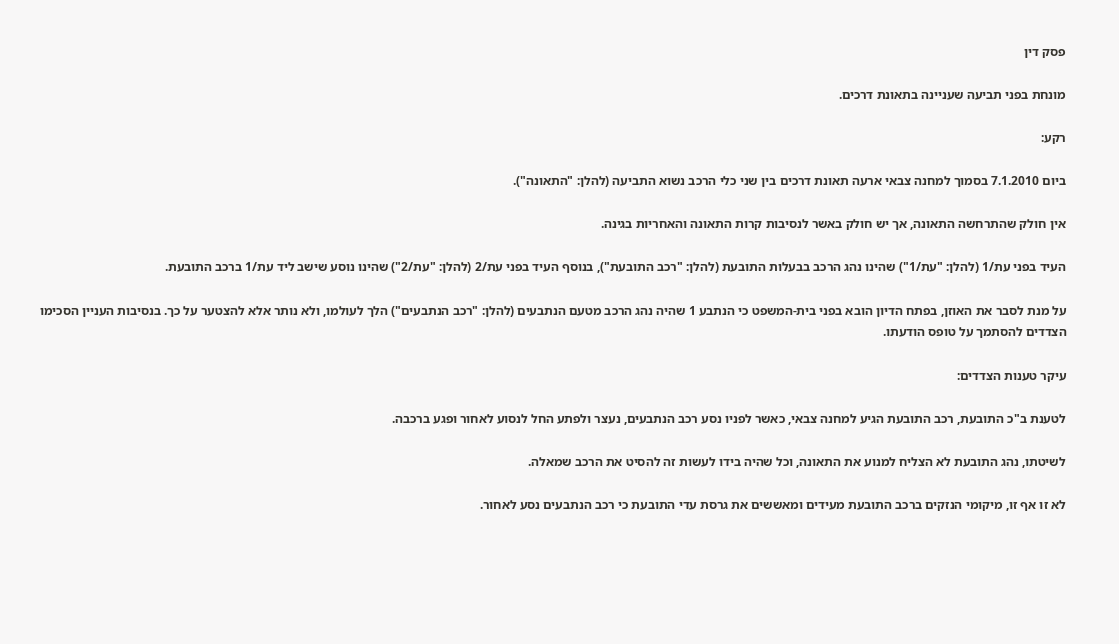פסק דין

מונחת בפני תביעה שעניינה בתאונת דרכים.

רקע:

ביום 7.1.2010 בסמוך למחנה צבאי ארעה תאונת דרכים בין שני כלי הרכב נשוא התביעה (להלן: "התאונה").

אין חולק שהתרחשה התאונה, אך יש חולק באשר לנסיבות קרות התאונה והאחריות בגינה.

העיד בפני עת/1 (להלן: "עת/1") שהינו נהג הרכב בבעלות התובעת (להלן: "רכב התובעת"), בנוסף העיד בפני עת/2 (להלן: "עת/2") שהינו נוסע שישב ליד עת/1 ברכב התובעת.

על מנת לסבר את האוזן, בפתח הדיון הובא בפני בית-המשפט כי הנתבע 1 שהיה נהג הרכב מטעם הנתבעים (להלן: "רכב הנתבעים") הלך לעולמו, ולא נותר אלא להצטער על כך. בנסיבות העניין הסכימו הצדדים להסתמך על טופס הודעתו.

עיקר טענות הצדדים:

לטענת ב"כ התובעת, רכב התובעת הגיע למחנה צבאי, כאשר לפניו נסע רכב הנתבעים, נעצר ולפתע החל לנסוע לאחור ופגע ברכבה.

לשיטתו, נהג התובעת לא הצליח למנוע את התאונה, וכל שהיה בידו לעשות זה להסיט את הרכב שמאלה.

לא זו אף זו, מיקומי הנזקים ברכב התובעת מעידים ומאששים את גרסת עדי התובעת כי רכב הנתבעים נסע לאחור.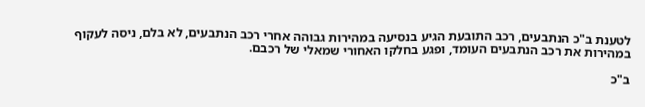לטענת ב"כ הנתבעים, רכב התובעת הגיע בנסיעה במהירות גבוהה אחרי רכב הנתבעים, לא בלם, ניסה לעקוף במהירות את רכב הנתבעים העומד, ופגע בחלקו האחורי שמאלי של רכבם.

ב"כ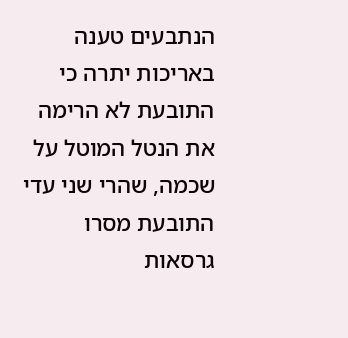הנתבעים טענה באריכות יתרה כי התובעת לא הרימה את הנטל המוטל על שכמה, שהרי שני עדי התובעת מסרו גרסאות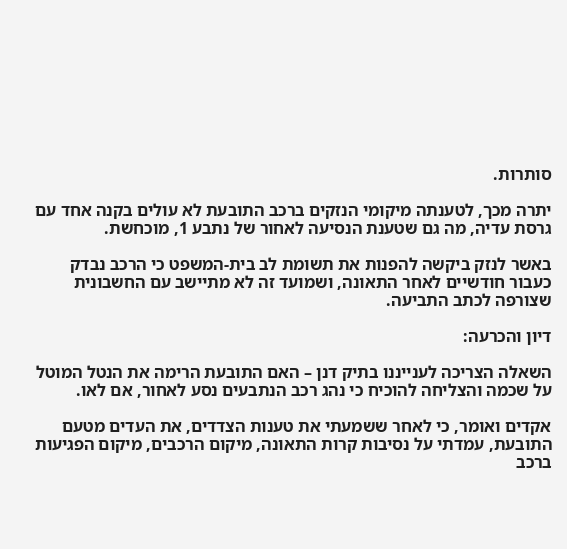סותרות.

יתרה מכך, לטענתה מיקומי הנזקים ברכב התובעת לא עולים בקנה אחד עם גרסת עדיה, מה גם שטענת הנסיעה לאחור של נתבע 1, מוכחשת.

באשר לנזק ביקשה להפנות את תשומת לב בית-המשפט כי הרכב נבדק כעבור חודשיים לאחר התאונה, ושמועד זה לא מתיישב עם החשבונית שצורפה לכתב התביעה.

דיון והכרעה:

השאלה הצריכה לענייננו בתיק דנן – האם התובעת הרימה את הנטל המוטל על שכמה והצליחה להוכיח כי נהג רכב הנתבעים נסע לאחור, אם לאו.

אקדים ואומר, כי לאחר ששמעתי את טענות הצדדים, את העדים מטעם התובעת, עמדתי על נסיבות קרות התאונה, מיקום הרכבים, מיקום הפגיעות ברכב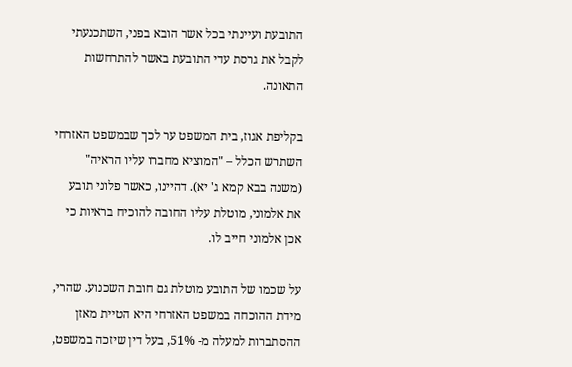התובעת ועיינתי בכל אשר הובא בפני, השתכנעתי לקבל את גרסת עדי התובעת באשר להתרחשות התאונה.

בקליפת אגוז, בית המשפט ער לכך שבמשפט האזרחי השתרש הכלל – "המוציא מחברו עליו הראיה" (משנה בבא קמא ג' יא). דהיינו, כאשר פלוני תובע את אלמוני, מוטלת עליו החובה להוכיח בראיות כי אכן אלמוני חייב לו.

על שכמו של התובע מוטלת גם חובת השכנוע. שהרי, מידת ההוכחה במשפט האזרחי היא הטיית מאזן ההסתברות למעלה מ- 51%, בעל דין שיזכה במשפט,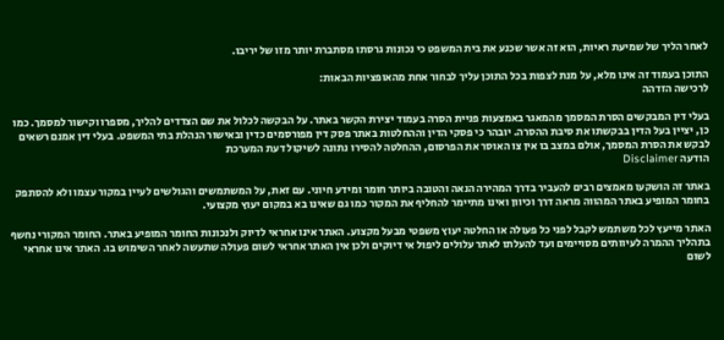לאחר הליך של שמיעת ראיות, הוא זה אשר שכנע את בית המשפט כי נכונות גרסתו מסתברת יותר מזו של יריבו.

התוכן בעמוד זה אינו מלא, על מנת לצפות בכל התוכן עליך לבחור אחת מהאופציות הבאות:
לרכישה הזדהה

בעלי דין המבקשים הסרת המסמך מהמאגר באמצעות פניית הסרה בעמוד יצירת הקשר באתר. על הבקשה לכלול את שם הצדדים להליך, מספרו וקישור למסמך. כמו כן, יציין בעל הדין בבקשתו את סיבת ההסרה. יובהר כי פסקי הדין וההחלטות באתר פסק דין מפורסמים כדין ובאישור הנהלת בתי המשפט. בעלי דין אמנם רשאים לבקש את הסרת המסמך, אולם במצב בו אין צו האוסר את הפרסום, ההחלטה להסירו נתונה לשיקול דעת המערכת
הודעה Disclaimer

באתר זה הושקעו מאמצים רבים להעביר בדרך המהירה הנאה והטובה ביותר חומר ומידע חיוני. עם זאת, על המשתמשים והגולשים לעיין במקור עצמו ולא להסתפק בחומר המופיע באתר המהווה מראה דרך וכיוון ואינו מתיימר להחליף את המקור כמו גם שאינו בא במקום יעוץ מקצועי.

האתר מייעץ לכל משתמש לקבל לפני כל פעולה או החלטה יעוץ משפטי מבעל מקצוע. האתר אינו אחראי לדיוק ולנכונות החומר המופיע באתר. החומר המקורי נחשף בתהליך ההמרה לעיוותים מסויימים ועד להעלתו לאתר עלולים ליפול אי דיוקים ולכן אין האתר אחראי לשום פעולה שתעשה לאחר השימוש בו. האתר אינו אחראי לשום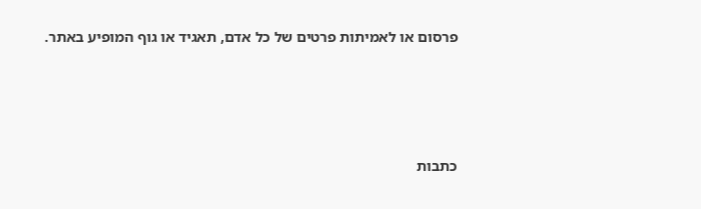פרסום או לאמיתות פרטים של כל אדם, תאגיד או גוף המופיע באתר.




כתבות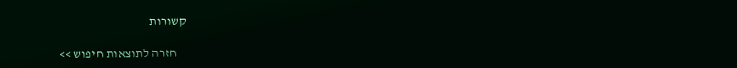קשורות

    חזרה לתוצאות חיפוש >>